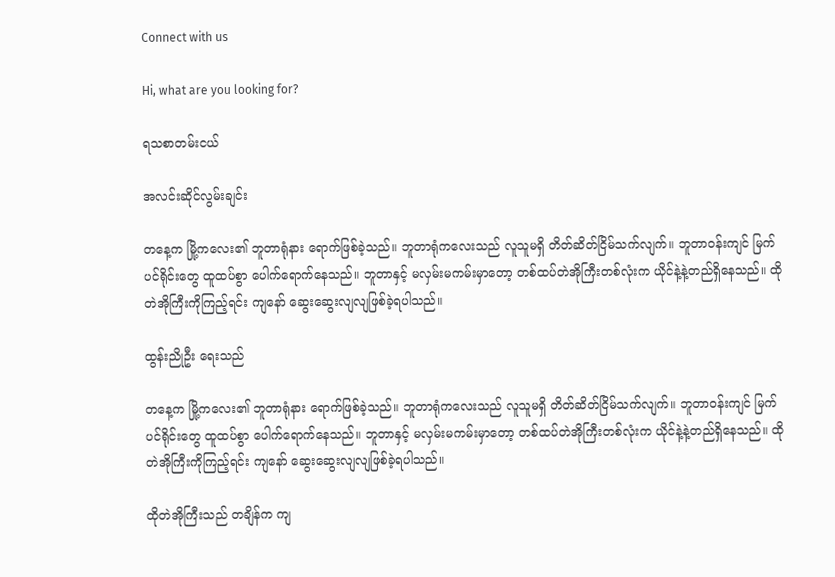Connect with us

Hi, what are you looking for?

ရသစာတမ်းငယ်

အလင်းဆိုင်လွမ်းချင်း

တနေ့က မြို့ကလေး၏ ဘူတာရုံနား ရောက်ဖြစ်ခဲ့သည်။ ဘူတာရုံကလေးသည် လူသူမရှိ တိတ်ဆိတ်ငြိမ်သက်လျက်။ ဘူတာဝန်းကျင် မြက်ပင်ရိုင်းတွေ ထူထပ်စွာ ပေါက်ရောက်နေသည်။ ဘူတာနှင့် မလှမ်းမကမ်းမှာတော့ တစ်ထပ်တဲအိုကြီးတစ်လုံးက ယိုင်နဲ့နဲ့တည်ရှိနေသည်။ ထိုတဲအိုကြီးကိုကြည့်ရင်း ကျနော် ဆွေးဆွေးလျလျဖြစ်ခဲ့ရပါသည်။

ထွန်းညိုဦး ရေးသည်

တနေ့က မြို့ကလေး၏ ဘူတာရုံနား ရောက်ဖြစ်ခဲ့သည်။ ဘူတာရုံကလေးသည် လူသူမရှိ တိတ်ဆိတ်ငြိမ်သက်လျက်။ ဘူတာဝန်းကျင် မြက်ပင်ရိုင်းတွေ ထူထပ်စွာ ပေါက်ရောက်နေသည်။ ဘူတာနှင့် မလှမ်းမကမ်းမှာတော့ တစ်ထပ်တဲအိုကြီးတစ်လုံးက ယိုင်နဲ့နဲ့တည်ရှိနေသည်။ ထိုတဲအိုကြီးကိုကြည့်ရင်း ကျနော် ဆွေးဆွေးလျလျဖြစ်ခဲ့ရပါသည်။

ထိုတဲအိုကြီးသည် တချိန်က ကျ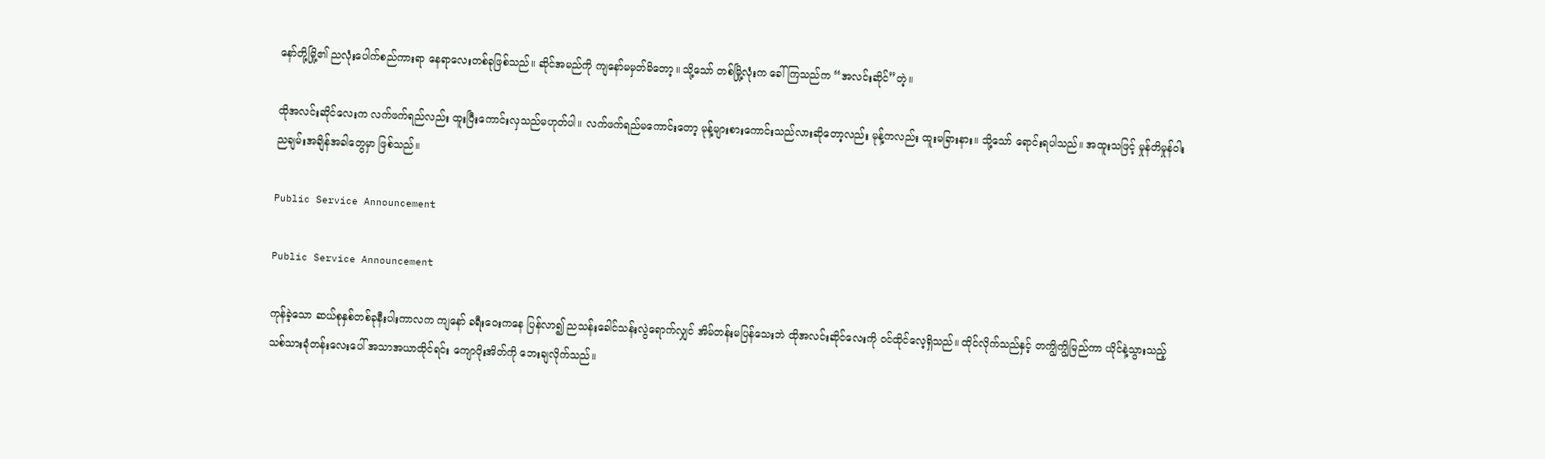နော်တို့မြို့၏ ညလုံးပေါက်စည်ကားရာ နေရာလေးတစ်ခုဖြစ်သည်။ ဆိုင်အမည်ကို ကျနော်မမှတ်မိတော့။ သို့သော် တစ်မြို့လုံးက ခေါ်ကြသည်က “အလင်းဆိုင်”တဲ့။

ထိုအလင်းဆိုင်လေးက လက်ဖက်ရည်လည်း ထူးပြီးကောင်းလှသည်မဟုတ်ပါ။ လက်ဖက်ရည်မကောင်းတော့ မုန့်များစားကောင်းသည်လားဆိုတော့လည်း မုန့်ကလည်း ထူးမခြားနား။ သို့သော် ရောင်းရပါသည်။ အထူးသဖြင့် မှုန်တိမှုန်ဝါး ညချမ်းအချိန်အခါတွေမှာ ဖြစ်သည်။

Public Service Announcement

Public Service Announcement

ကုန်ခဲ့သော ဆယ်စုနှစ်တစ်ခုနီးပါးကာလက ကျနော် ခရီးဝေးကနေ ပြန်လာ၍ ညသန်းခေါင်သန်းလွဲရောက်လျှင် အိမ်တန်းမပြန်သေးဘဲ ထိုအလင်းဆိုင်လေးကို ဝင်ထိုင်လေ့ရှိသည်။ ထိုင်လိုက်သည်နှင့် တကျွိကျွိမြည်ကာ ယိုင်နဲ့သွားသည့် သစ်သားခုံတန်းလေးပေါ် အသာအယာထိုင်ရင်း ကျောပိုးအိတ်ကို ဘေးချလိုက်သည်။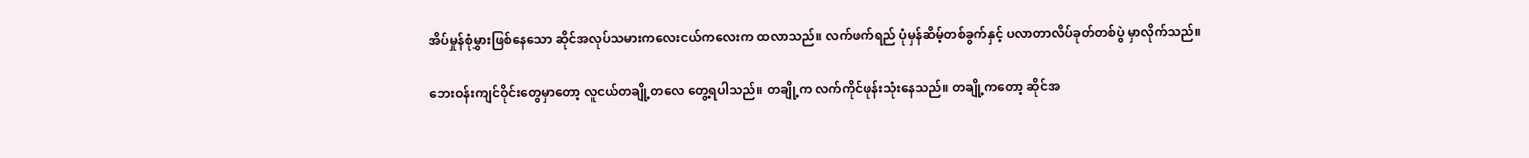အိပ်မှုန်စုံမွှားဖြစ်နေသော ဆိုင်အလုပ်သမားကလေးငယ်ကလေးက ထလာသည်။ လက်ဖက်ရည် ပုံမှန်ဆိမ့်တစ်ခွက်နှင့် ပလာတာလိပ်ခုတ်တစ်ပွဲ မှာလိုက်သည်။

ဘေးဝန်းကျင်ဝိုင်းတွေမှာတော့ လူငယ်တချို့တလေ တွေ့ရပါသည်။ တချို့က လက်ကိုင်ဖုန်းသုံးနေသည်။ တချို့ကတော့ ဆိုင်အ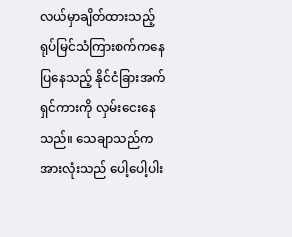လယ်မှာချိတ်ထားသည့် ရုပ်မြင်သံကြားစက်ကနေ ပြနေသည့် နိုင်ငံခြားအက်ရှင်ကားကို လှမ်းငေးနေသည်။ သေချာသည်က အားလုံးသည် ပေါ့ပေါ့ပါး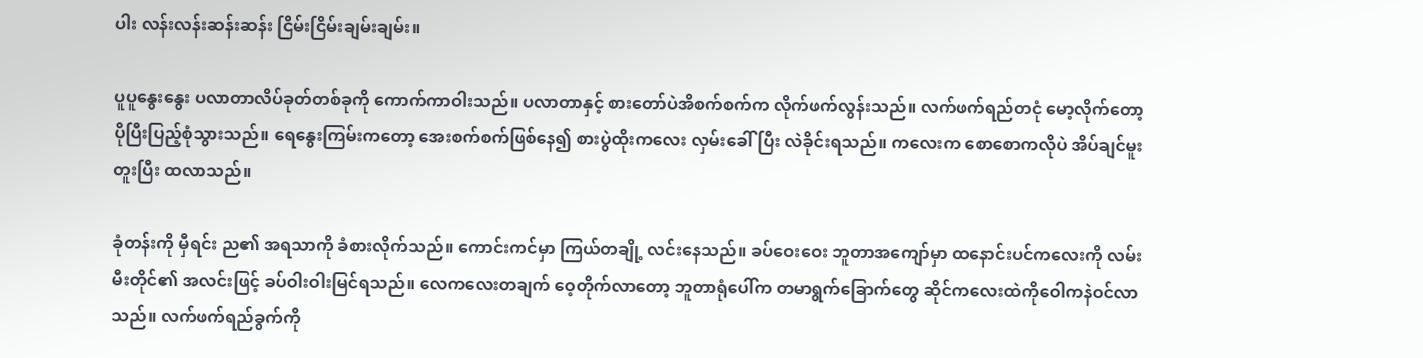ပါး လန်းလန်းဆန်းဆန်း ငြိမ်းငြိမ်းချမ်းချမ်း။

ပူပူနွေးနွေး ပလာတာလိပ်ခုတ်တစ်ခုကို ကောက်ကာဝါးသည်။ ပလာတာနှင့် စားတော်ပဲအိစက်စက်က လိုက်ဖက်လွန်းသည်။ လက်ဖက်ရည်တငုံ မော့လိုက်တော့ ပိုပြီးပြည့်စုံသွားသည်။ ရေနွေးကြမ်းကတော့ အေးစက်စက်ဖြစ်နေ၍ စားပွဲထိုးကလေး လှမ်းခေါ်ပြီး လဲခိုင်းရသည်။ ကလေးက စောစောကလိုပဲ အိပ်ချင်မူးတူးပြီး ထလာသည်။

ခုံတန်းကို မှီရင်း ည၏ အရသာကို ခံစားလိုက်သည်။ ကောင်းကင်မှာ ကြယ်တချို့ လင်းနေသည်။ ခပ်ဝေးဝေး ဘူတာအကျော်မှာ ထနောင်းပင်ကလေးကို လမ်းမီးတိုင်၏ အလင်းဖြင့် ခပ်ဝါးဝါးမြင်ရသည်။ လေကလေးတချက် ဝေ့တိုက်လာတော့ ဘူတာရုံပေါ်က တမာရွက်ခြောက်တွေ ဆိုင်ကလေးထဲကိုဝေါကနဲဝင်လာသည်။ လက်ဖက်ရည်ခွက်ကို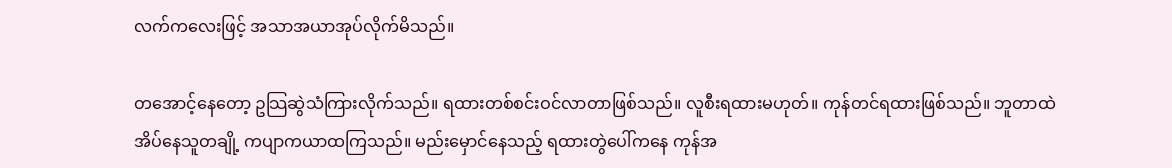လက်ကလေးဖြင့် အသာအယာအုပ်လိုက်မိသည်။

တအောင့်နေတော့ ဥသြဆွဲသံကြားလိုက်သည်။ ရထားတစ်စင်းဝင်လာတာဖြစ်သည်။ လူစီးရထားမဟုတ်။ ကုန်တင်ရထားဖြစ်သည်။ ဘူတာထဲအိပ်နေသူတချို့ ကပျာကယာထကြသည်။ မည်းမှောင်နေသည့် ရထားတွဲပေါ်ကနေ ကုန်အ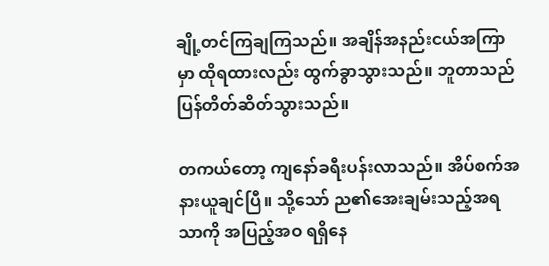ချို့တင်ကြချကြသည်။ အချိန်အနည်းငယ်အကြာမှာ ထိုရထားလည်း ထွက်ခွာသွားသည်။ ဘူတာသည် ပြန်တိတ်ဆိတ်သွားသည်။

တကယ်တော့ ကျနော်ခရီးပန်းလာသည်။ အိပ်စက်အနားယူချင်ပြီ။ သို့သော် ည၏အေးချမ်းသည့်အရသာကို အပြည့်အဝ ရရှိနေ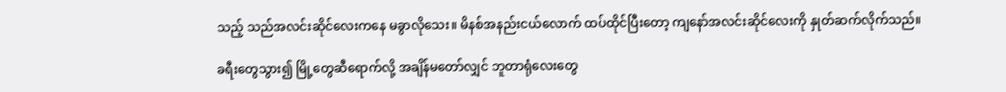သည့် သည်အလင်းဆိုင်လေးကနေ မခွာလိုသေး။ မိနစ်အနည်းငယ်လောက် ထပ်ထိုင်ပြီးတော့ ကျနော်အလင်းဆိုင်လေးကို နှုတ်ဆက်လိုက်သည်။

ခရီးတွေသွား၍ မြို့တွေဆီရောက်လို့ အချိန်မတော်လျှင် ဘူတာရုံလေးတွေ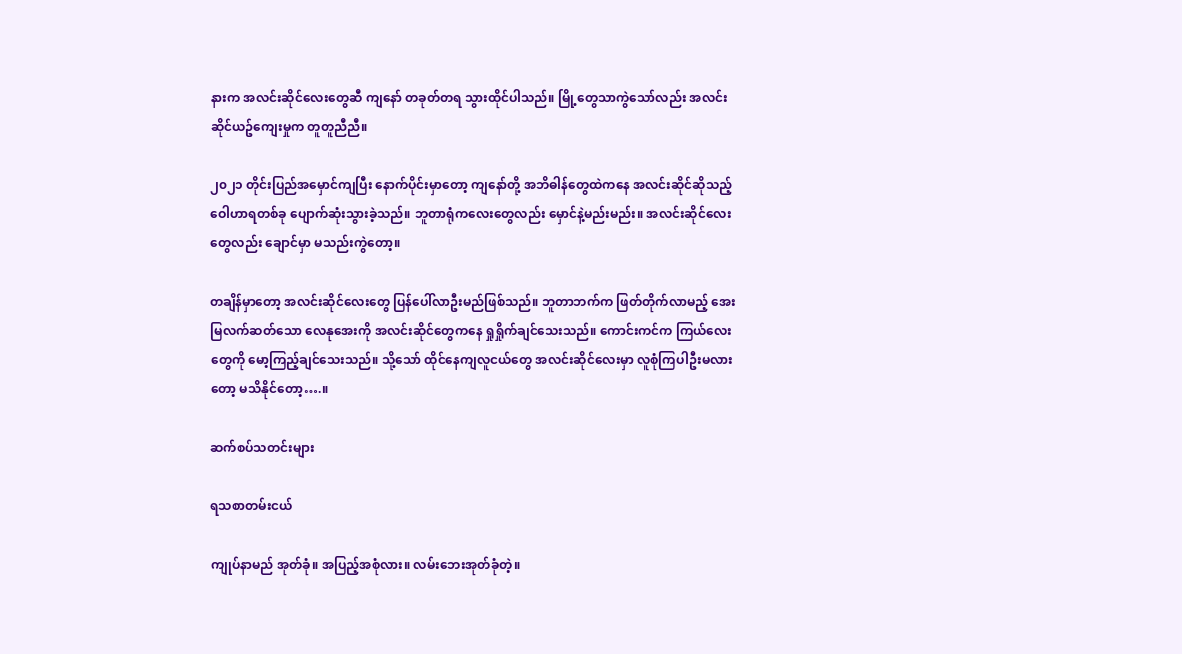နားက အလင်းဆိုင်လေးတွေဆီ ကျနော် တခုတ်တရ သွားထိုင်ပါသည်။ မြို့တွေသာကွဲသော်လည်း အလင်းဆိုင်ယဥ်ကျေးမှုက တူတူညီညီ။

၂၀၂၁ တိုင်းပြည်အမှောင်ကျပြီး နောက်ပိုင်းမှာတော့ ကျနော်တို့ အဘိဓါန်တွေထဲကနေ အလင်းဆိုင်ဆိုသည့် ဝေါဟာရတစ်ခု ပျောက်ဆုံးသွားခဲ့သည်။ ဘူတာရုံကလေးတွေလည်း မှောင်နဲ့မည်းမည်း။ အလင်းဆိုင်လေးတွေလည်း ချောင်မှာ မသည်းကွဲတော့။

တချိန်မှာတော့ အလင်းဆိုင်လေးတွေ ပြန်ပေါ်လာဦးမည်ဖြစ်သည်။ ဘူတာဘက်က ဖြတ်တိုက်လာမည့် အေးမြလက်ဆတ်သော လေနုအေးကို အလင်းဆိုင်တွေကနေ ရှုရှိုက်ချင်သေးသည်။ ကောင်းကင်က ကြယ်လေးတွေကို မော့ကြည့်ချင်သေးသည်။ သို့သော် ထိုင်နေကျလူငယ်တွေ အလင်းဆိုင်လေးမှာ လူစုံကြပါဦးမလားတော့ မသိနိုင်တော့….။

ဆက်စပ်သတင်းများ

ရသစာတမ်းငယ်

ကျုပ်နာမည် အုတ်ခုံ။ အပြည့်အစုံလား။ လမ်းဘေးအုတ်ခုံတဲ့။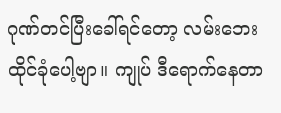ဂုဏ်တင်ပြီးခေါ်ရင်တော့ လမ်းဘေးထိုင်ခုံပေါ့ဗျာ။ ကျုပ် ဒီရောက်နေတာ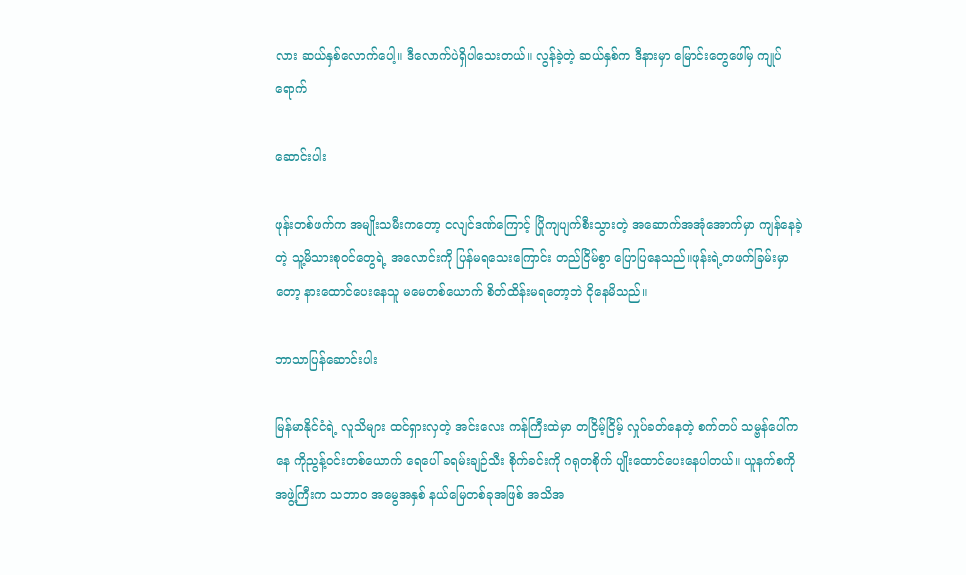လား ဆယ်နှစ်လောက်ပေါ့။ ဒီလောက်ပဲရှိပါသေးတယ်။ လွန်ခဲ့တဲ့ ဆယ်နှစ်က ဒီနားမှာ မြောင်းတွေဖေါ်မှ ကျုပ်ရောက်

ဆောင်းပါး

ဖုန်းတစ်ဖက်က အမျိုးသမီးကတော့ ငလျင်ဒဏ်ကြောင့် ပြိုကျပျက်စီးသွားတဲ့ အဆောက်အအုံအောက်မှာ ကျန်နေခဲ့တဲ့ သူ့မိသားစုဝင်တွေရဲ့ အလောင်းကို ပြန်မရသေးကြောင်း တည်ငြိမ်စွာ ပြောပြနေသည်။ဖုန်းရဲ့တဖက်ခြမ်းမှာတော့ နားထောင်ပေးနေသူ မမေတစ်ယောက် စိတ်ထိန်းမရတော့ဘဲ ငိုနေမိသည်။

ဘာသာပြန်ဆောင်းပါး

မြန်မာနိုင်ငံရဲ့ လူသိများ ထင်ရှားလှတဲ့ အင်းလေး ကန်ကြီးထဲမှာ တငြိမ့်ငြိမ့် လှုပ်ခတ်နေတဲ့ စက်တပ် သမ္ဗန်ပေါ်ကနေ ကိုညွန့်ဝင်းတစ်ယောက် ရေပေါ် ခရမ်းချဉ်သီး စိုက်ခင်းကို ဂရုတစိုက် ပျိုးထောင်ပေးနေပါတယ်။ ယူနက်စကို အဖွဲ့ကြီးက သဘာဝ အမွေအနှစ် နယ်မြေတစ်ခုအဖြစ် အသိအ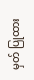မှတ် ပြုထား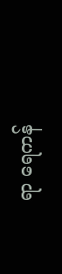ရာ ရေကန်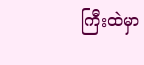ကြီးထဲမှာ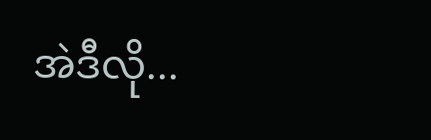အဲဒီလို...